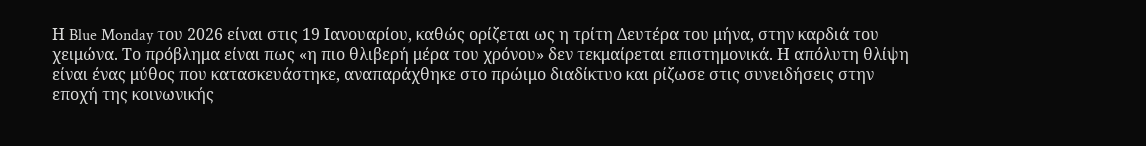Η Blue Monday του 2026 είναι στις 19 Ιανουαρίου, καθώς ορίζεται ως η τρίτη Δευτέρα του μήνα, στην καρδιά του χειμώνα. Το πρόβλημα είναι πως «η πιο θλιβερή μέρα του χρόνου» δεν τεκμαίρεται επιστημονικά. Η απόλυτη θλίψη είναι ένας μύθος που κατασκευάστηκε, αναπαράχθηκε στο πρώιμο διαδίκτυο και ρίζωσε στις συνειδήσεις στην εποχή της κοινωνικής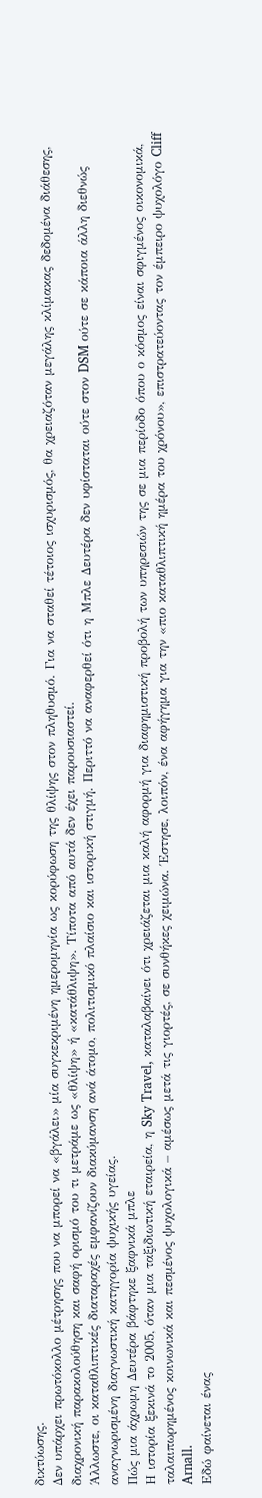δικτύωσης.
Δεν υπάρχει πρωτόκολλο μέτρησης που να μπορεί να «βγάλει» μία συγκεκριμένη ημερομηνία ως κορύφωση της θλίψης στον πληθυσμό. Για να σταθεί τέτοιος ισχυρισμός, θα χρειαζόταν μεγάλης κλίμακας δεδομένα διάθεσης, διαχρονική παρακολούθηση και σαφή ορισμό του τι μετράμε ως «θλίψη» ή «κατάθλιψη». Τίποτα από αυτά δεν έχει παρουσιαστεί.
Άλλωστε, οι καταθλιπτικές διαταραχές εμφανίζουν διακύμανση ανά άτομο, πολιτισμικό πλαίσιο και ιστορική στιγμή. Περιττό να αναφερθεί ότι η Μπλε Δευτέρα δεν υφίσταται ούτε στον DSM ούτε σε κάποια άλλη διεθνώς αναγνωρισμένη διαγνωστική κατηγορία ψυχικής υγείας.
Πώς μια άχρωμη Δευτέρα βάφτηκε ξαφνικά μπλε
Η ιστορία ξεκινά το 2005, όταν μια ταξιδιωτική εταιρεία, η Sky Travel, καταλαβαίνει ότι χρειάζεται μια καλή αφορμή για διαφημιστική προβολή των υπηρεσιών της σε μια περίοδο όπου ο κόσμος είναι σφιγμένος οικονομικά, ταλαιπωρημένος κοινωνικά και πεσμένος ψυχολογικά – αμέσως μετά τις γιορτές, σε συνθήκες χειμώνα. Έστησε, λοιπόν, ένα αφήγημα για την «πιο καταθλιπτική ημέρα του χρόνου», επιστρατεύοντας τον έμπειρο ψυχολόγο Cliff Arnall.
Εδώ φαίνεται ένας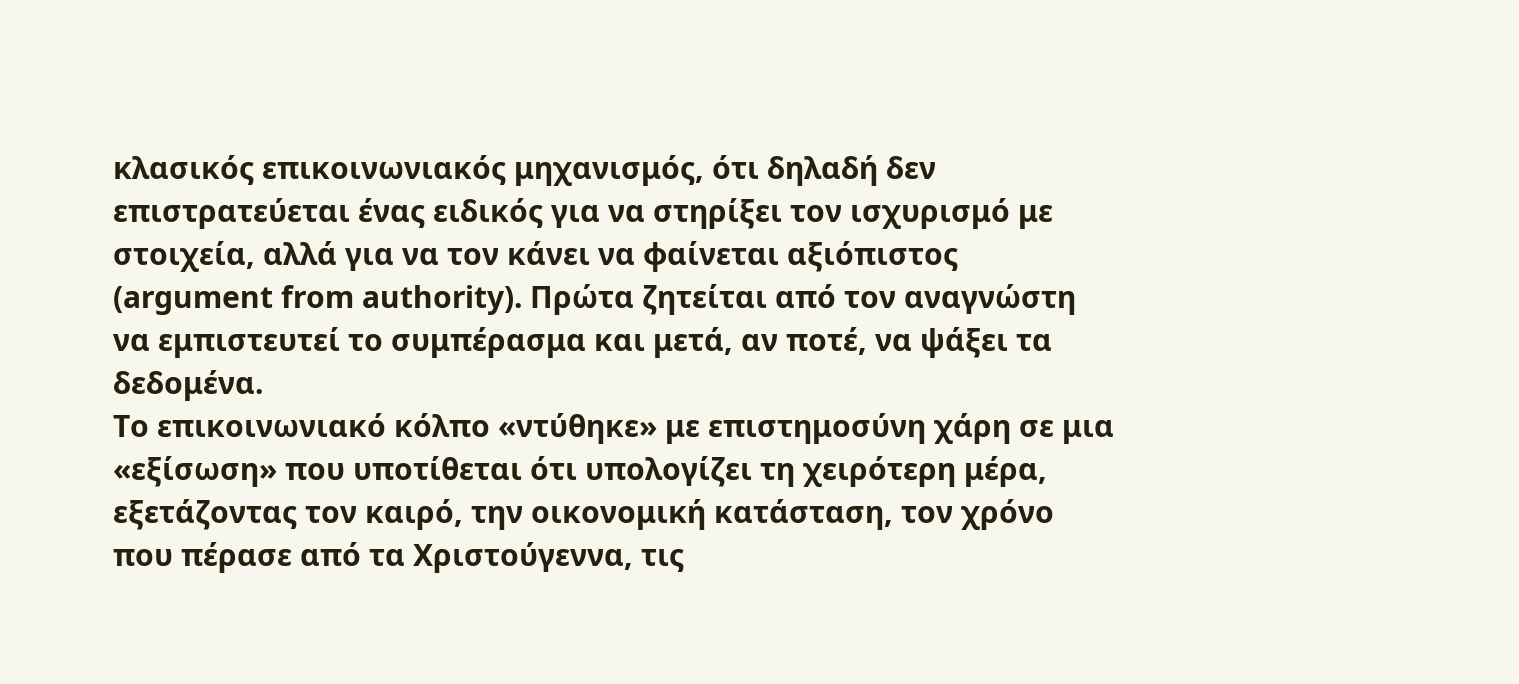κλασικός επικοινωνιακός μηχανισμός, ότι δηλαδή δεν επιστρατεύεται ένας ειδικός για να στηρίξει τον ισχυρισμό με στοιχεία, αλλά για να τον κάνει να φαίνεται αξιόπιστος (argument from authority). Πρώτα ζητείται από τον αναγνώστη να εμπιστευτεί το συμπέρασμα και μετά, αν ποτέ, να ψάξει τα δεδομένα.
Το επικοινωνιακό κόλπο «ντύθηκε» με επιστημοσύνη χάρη σε μια «εξίσωση» που υποτίθεται ότι υπολογίζει τη χειρότερη μέρα, εξετάζοντας τον καιρό, την οικονομική κατάσταση, τον χρόνο που πέρασε από τα Χριστούγεννα, τις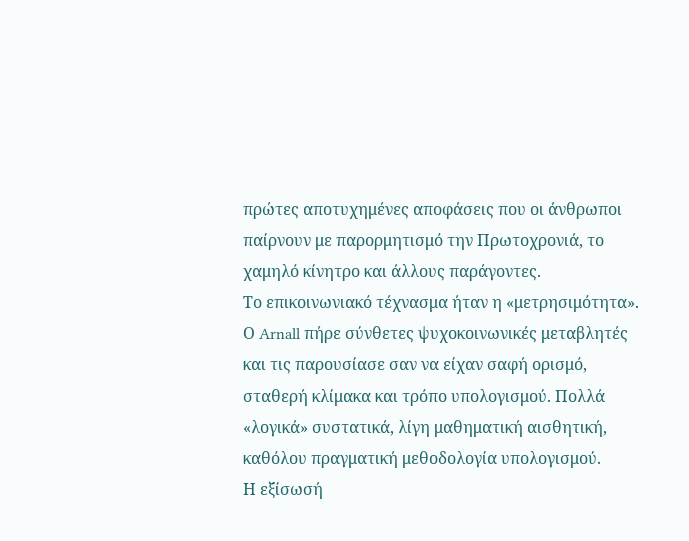πρώτες αποτυχημένες αποφάσεις που οι άνθρωποι παίρνουν με παρορμητισμό την Πρωτοχρονιά, το χαμηλό κίνητρο και άλλους παράγοντες.
Το επικοινωνιακό τέχνασμα ήταν η «μετρησιμότητα». Ο Arnall πήρε σύνθετες ψυχοκοινωνικές μεταβλητές και τις παρουσίασε σαν να είχαν σαφή ορισμό, σταθερή κλίμακα και τρόπο υπολογισμού. Πολλά «λογικά» συστατικά, λίγη μαθηματική αισθητική, καθόλου πραγματική μεθοδολογία υπολογισμού.
Η εξίσωσή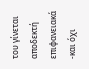του γίνεται αποδεκτή επιφανειακά -και όχι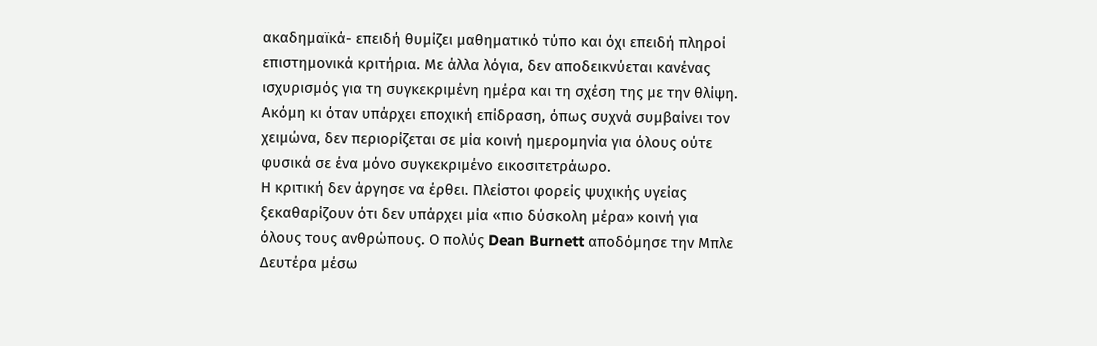ακαδημαϊκά- επειδή θυμίζει μαθηματικό τύπο και όχι επειδή πληροί επιστημονικά κριτήρια. Με άλλα λόγια, δεν αποδεικνύεται κανένας ισχυρισμός για τη συγκεκριμένη ημέρα και τη σχέση της με την θλίψη. Ακόμη κι όταν υπάρχει εποχική επίδραση, όπως συχνά συμβαίνει τον χειμώνα, δεν περιορίζεται σε μία κοινή ημερομηνία για όλους ούτε φυσικά σε ένα μόνο συγκεκριμένο εικοσιτετράωρο.
Η κριτική δεν άργησε να έρθει. Πλείστοι φορείς ψυχικής υγείας ξεκαθαρίζουν ότι δεν υπάρχει μία «πιο δύσκολη μέρα» κοινή για όλους τους ανθρώπους. Ο πολύς Dean Burnett αποδόμησε την Μπλε Δευτέρα μέσω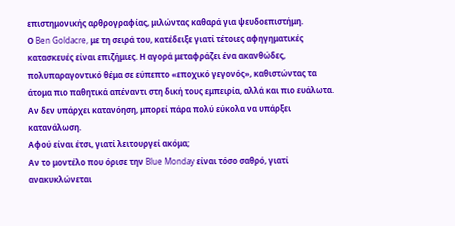επιστημονικής αρθρογραφίας, μιλώντας καθαρά για ψευδοεπιστήμη.
Ο Ben Goldacre, με τη σειρά του, κατέδειξε γιατί τέτοιες αφηγηματικές κατασκευές είναι επιζήμιες. Η αγορά μεταφράζει ένα ακανθώδες, πολυπαραγοντικό θέμα σε εύπεπτο «εποχικό γεγονός», καθιστώντας τα άτομα πιο παθητικά απέναντι στη δική τους εμπειρία, αλλά και πιο ευάλωτα. Αν δεν υπάρχει κατανόηση, μπορεί πάρα πολύ εύκολα να υπάρξει κατανάλωση.
Αφού είναι έτσι, γιατί λειτουργεί ακόμα;
Αν το μοντέλο που όρισε την Blue Monday είναι τόσο σαθρό, γιατί ανακυκλώνεται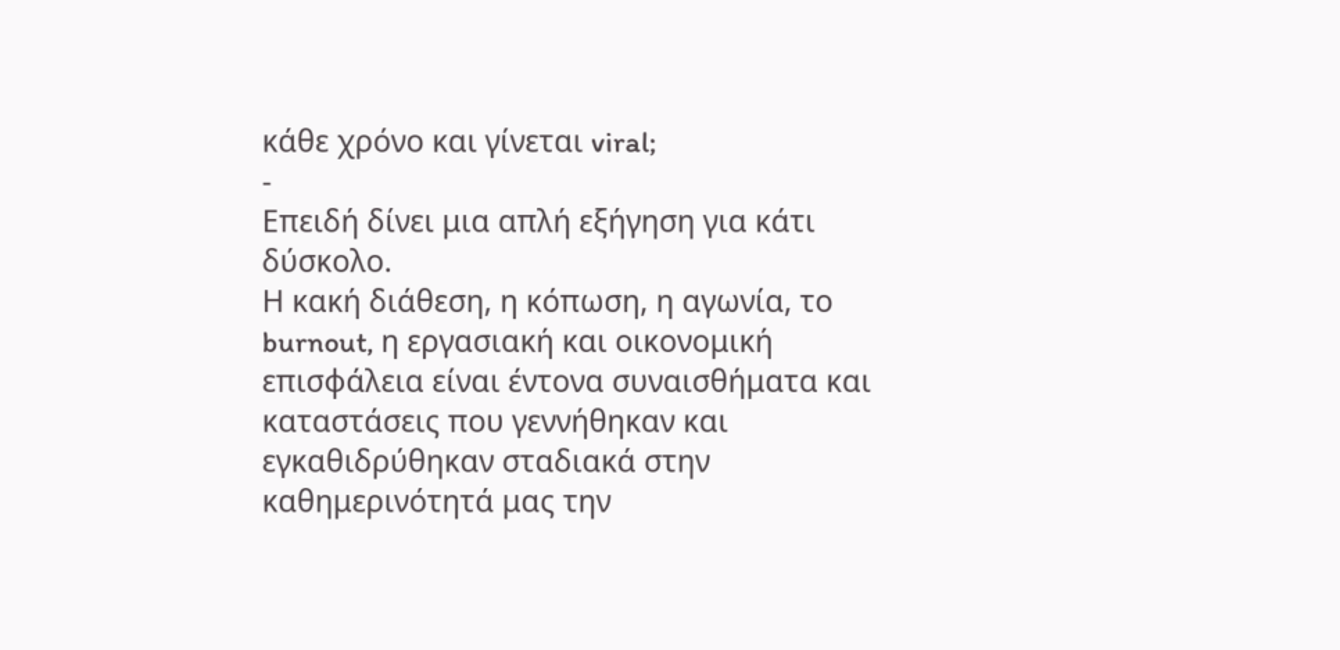κάθε χρόνο και γίνεται viral;
-
Επειδή δίνει μια απλή εξήγηση για κάτι δύσκολο.
Η κακή διάθεση, η κόπωση, η αγωνία, το burnout, η εργασιακή και οικονομική επισφάλεια είναι έντονα συναισθήματα και καταστάσεις που γεννήθηκαν και εγκαθιδρύθηκαν σταδιακά στην καθημερινότητά μας την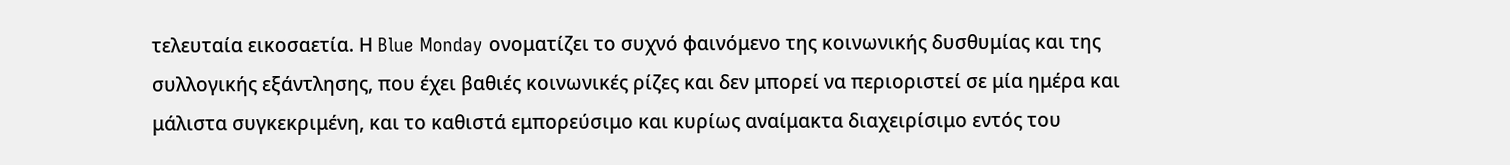τελευταία εικοσαετία. Η Blue Monday ονοματίζει το συχνό φαινόμενο της κοινωνικής δυσθυμίας και της συλλογικής εξάντλησης, που έχει βαθιές κοινωνικές ρίζες και δεν μπορεί να περιοριστεί σε μία ημέρα και μάλιστα συγκεκριμένη, και το καθιστά εμπορεύσιμο και κυρίως αναίμακτα διαχειρίσιμο εντός του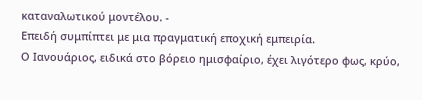καταναλωτικού μοντέλου. -
Επειδή συμπίπτει με μια πραγματική εποχική εμπειρία.
Ο Ιανουάριος, ειδικά στο βόρειο ημισφαίριο, έχει λιγότερο φως, κρύο,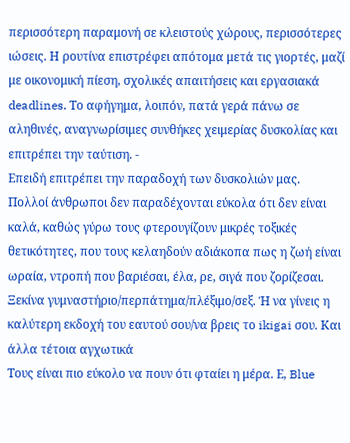περισσότερη παραμονή σε κλειστούς χώρους, περισσότερες ιώσεις. Η ρουτίνα επιστρέφει απότομα μετά τις γιορτές, μαζί με οικονομική πίεση, σχολικές απαιτήσεις και εργασιακά deadlines. Το αφήγημα, λοιπόν, πατά γερά πάνω σε αληθινές, αναγνωρίσιμες συνθήκες χειμερίας δυσκολίας και επιτρέπει την ταύτιση. -
Επειδή επιτρέπει την παραδοχή των δυσκολιών μας.
Πολλοί άνθρωποι δεν παραδέχονται εύκολα ότι δεν είναι καλά, καθώς γύρω τους φτερουγίζουν μικρές τοξικές θετικότητες, που τους κελαηδούν αδιάκοπα πως η ζωή είναι ωραία, ντροπή που βαριέσαι, έλα, ρε, σιγά που ζορίζεσαι. Ξεκίνα γυμναστήριο/περπάτημα/πλέξιμο/σεξ. Ή να γίνεις η καλύτερη εκδοχή του εαυτού σου/να βρεις το ikigai σου. Και άλλα τέτοια αγχωτικά
Τους είναι πιο εύκολο να πουν ότι φταίει η μέρα. Ε, Blue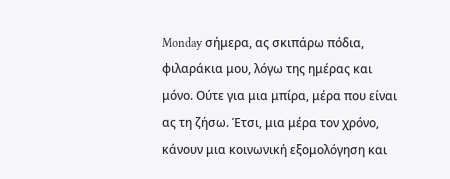Monday σήμερα, ας σκιπάρω πόδια, φιλαράκια μου, λόγω της ημέρας και μόνο. Ούτε για μια μπίρα, μέρα που είναι ας τη ζήσω. Έτσι, μια μέρα τον χρόνο, κάνουν μια κοινωνική εξομολόγηση και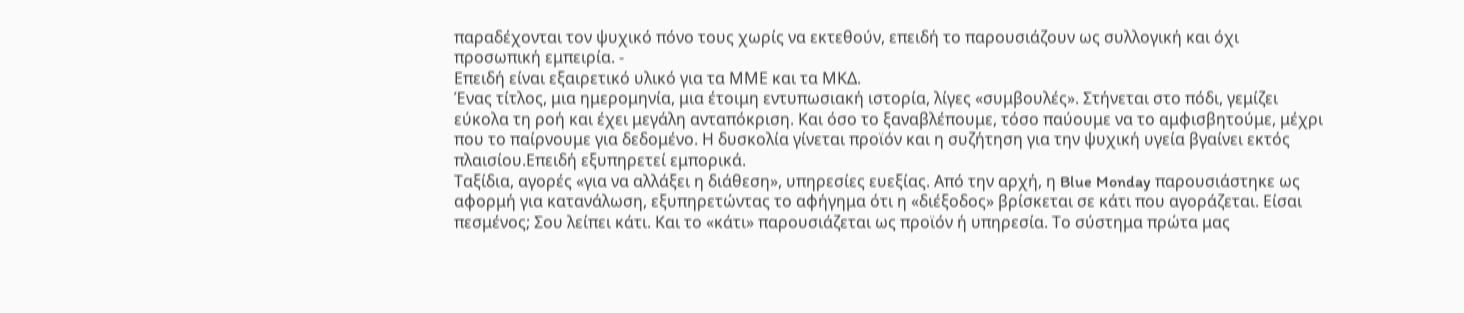παραδέχονται τον ψυχικό πόνο τους χωρίς να εκτεθούν, επειδή το παρουσιάζουν ως συλλογική και όχι προσωπική εμπειρία. -
Επειδή είναι εξαιρετικό υλικό για τα ΜΜΕ και τα ΜΚΔ.
Ένας τίτλος, μια ημερομηνία, μια έτοιμη εντυπωσιακή ιστορία, λίγες «συμβουλές». Στήνεται στο πόδι, γεμίζει εύκολα τη ροή και έχει μεγάλη ανταπόκριση. Και όσο το ξαναβλέπουμε, τόσο παύουμε να το αμφισβητούμε, μέχρι που το παίρνουμε για δεδομένο. Η δυσκολία γίνεται προϊόν και η συζήτηση για την ψυχική υγεία βγαίνει εκτός πλαισίου.Επειδή εξυπηρετεί εμπορικά.
Ταξίδια, αγορές «για να αλλάξει η διάθεση», υπηρεσίες ευεξίας. Από την αρχή, η Blue Monday παρουσιάστηκε ως αφορμή για κατανάλωση, εξυπηρετώντας το αφήγημα ότι η «διέξοδος» βρίσκεται σε κάτι που αγοράζεται. Είσαι πεσμένος; Σου λείπει κάτι. Και το «κάτι» παρουσιάζεται ως προϊόν ή υπηρεσία. Το σύστημα πρώτα μας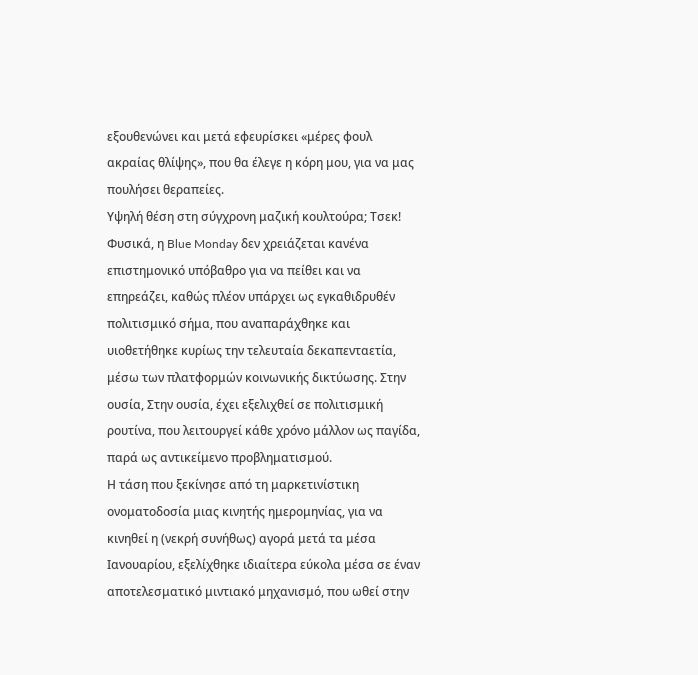εξουθενώνει και μετά εφευρίσκει «μέρες φουλ ακραίας θλίψης», που θα έλεγε η κόρη μου, για να μας πουλήσει θεραπείες.
Υψηλή θέση στη σύγχρονη μαζική κουλτούρα; Τσεκ!
Φυσικά, η Blue Monday δεν χρειάζεται κανένα επιστημονικό υπόβαθρο για να πείθει και να επηρεάζει, καθώς πλέον υπάρχει ως εγκαθιδρυθέν πολιτισμικό σήμα, που αναπαράχθηκε και υιοθετήθηκε κυρίως την τελευταία δεκαπενταετία, μέσω των πλατφορμών κοινωνικής δικτύωσης. Στην ουσία, Στην ουσία, έχει εξελιχθεί σε πολιτισμική ρουτίνα, που λειτουργεί κάθε χρόνο μάλλον ως παγίδα, παρά ως αντικείμενο προβληματισμού.
Η τάση που ξεκίνησε από τη μαρκετινίστικη ονοματοδοσία μιας κινητής ημερομηνίας, για να κινηθεί η (νεκρή συνήθως) αγορά μετά τα μέσα Ιανουαρίου, εξελίχθηκε ιδιαίτερα εύκολα μέσα σε έναν αποτελεσματικό μιντιακό μηχανισμό, που ωθεί στην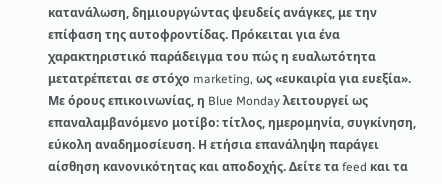κατανάλωση, δημιουργώντας ψευδείς ανάγκες, με την επίφαση της αυτοφροντίδας. Πρόκειται για ένα χαρακτηριστικό παράδειγμα του πώς η ευαλωτότητα μετατρέπεται σε στόχο marketing, ως «ευκαιρία για ευεξία».
Με όρους επικοινωνίας, η Blue Monday λειτουργεί ως επαναλαμβανόμενο μοτίβο: τίτλος, ημερομηνία, συγκίνηση, εύκολη αναδημοσίευση. Η ετήσια επανάληψη παράγει αίσθηση κανονικότητας και αποδοχής. Δείτε τα feed και τα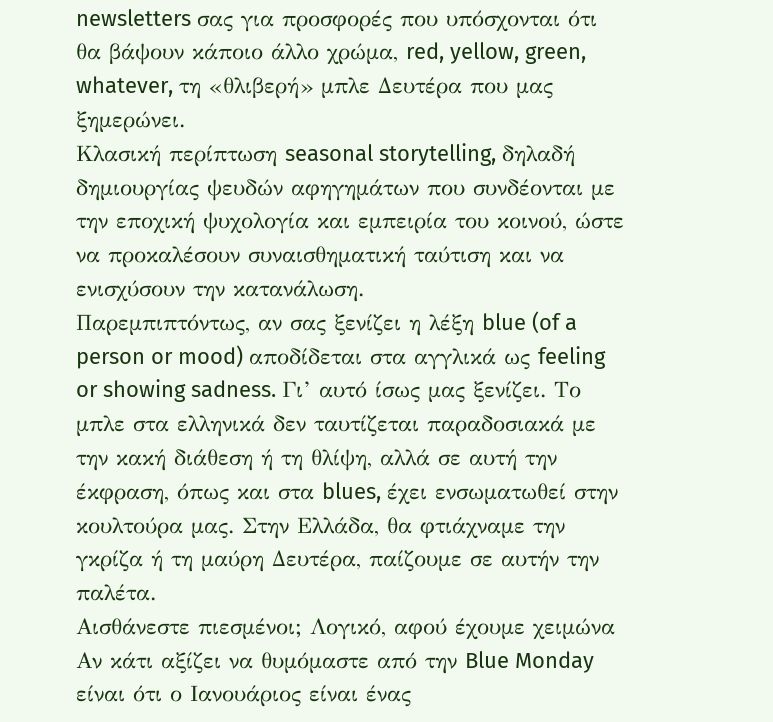newsletters σας για προσφορές που υπόσχονται ότι θα βάψουν κάποιο άλλο χρώμα, red, yellow, green, whatever, τη «θλιβερή» μπλε Δευτέρα που μας ξημερώνει.
Κλασική περίπτωση seasonal storytelling, δηλαδή δημιουργίας ψευδών αφηγημάτων που συνδέονται με την εποχική ψυχολογία και εμπειρία του κοινού, ώστε να προκαλέσουν συναισθηματική ταύτιση και να ενισχύσουν την κατανάλωση.
Παρεμπιπτόντως, αν σας ξενίζει η λέξη blue (of a person or mood) αποδίδεται στα αγγλικά ως feeling or showing sadness. Γι’ αυτό ίσως μας ξενίζει. Το μπλε στα ελληνικά δεν ταυτίζεται παραδοσιακά με την κακή διάθεση ή τη θλίψη, αλλά σε αυτή την έκφραση, όπως και στα blues, έχει ενσωματωθεί στην κουλτούρα μας. Στην Ελλάδα, θα φτιάχναμε την γκρίζα ή τη μαύρη Δευτέρα, παίζουμε σε αυτήν την παλέτα.
Αισθάνεστε πιεσμένοι; Λογικό, αφού έχουμε χειμώνα
Αν κάτι αξίζει να θυμόμαστε από την Blue Monday είναι ότι ο Ιανουάριος είναι ένας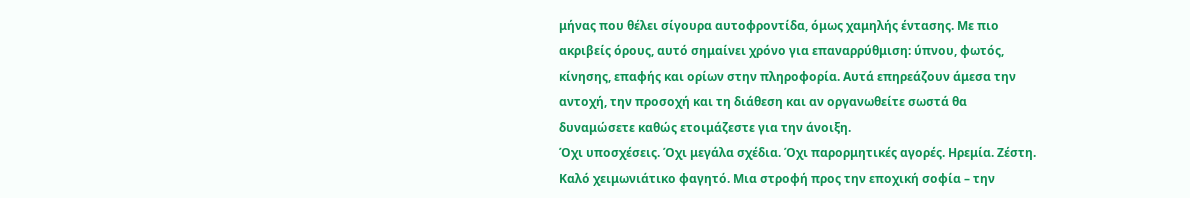μήνας που θέλει σίγουρα αυτοφροντίδα, όμως χαμηλής έντασης. Με πιο ακριβείς όρους, αυτό σημαίνει χρόνο για επαναρρύθμιση: ύπνου, φωτός, κίνησης, επαφής και ορίων στην πληροφορία. Αυτά επηρεάζουν άμεσα την αντοχή, την προσοχή και τη διάθεση και αν οργανωθείτε σωστά θα δυναμώσετε καθώς ετοιμάζεστε για την άνοιξη.
Όχι υποσχέσεις. Όχι μεγάλα σχέδια. Όχι παρορμητικές αγορές. Ηρεμία. Ζέστη. Καλό χειμωνιάτικο φαγητό. Μια στροφή προς την εποχική σοφία – την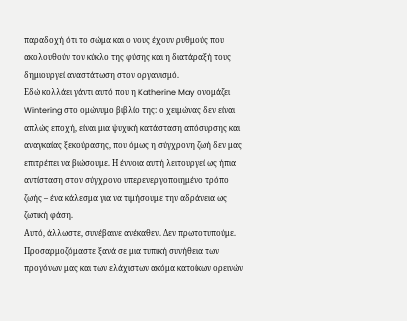παραδοχή ότι το σώμα και ο νους έχουν ρυθμούς που ακολουθούν τον κύκλο της φύσης και η διατάραξή τους δημιουργεί αναστάτωση στον οργανισμό.
Εδώ κολλάει γάντι αυτό που η Katherine May ονομάζει Wintering στο ομώνυμο βιβλίο της: ο χειμώνας δεν είναι απλώς εποχή, είναι μια ψυχική κατάσταση απόσυρσης και αναγκαίας ξεκούρασης, που όμως η σύγχρονη ζωή δεν μας επιτρέπει να βιώσουμε. Η έννοια αυτή λειτουργεί ως ήπια αντίσταση στον σύγχρονο υπερενεργοποιημένο τρόπο ζωής – ένα κάλεσμα για να τιμήσουμε την αδράνεια ως ζωτική φάση.
Αυτό, άλλωστε, συνέβαινε ανέκαθεν. Δεν πρωτοτυπούμε. Προσαρμοζόμαστε ξανά σε μια τυπική συνήθεια των προγόνων μας και των ελάχιστων ακόμα κατοίκων ορεινών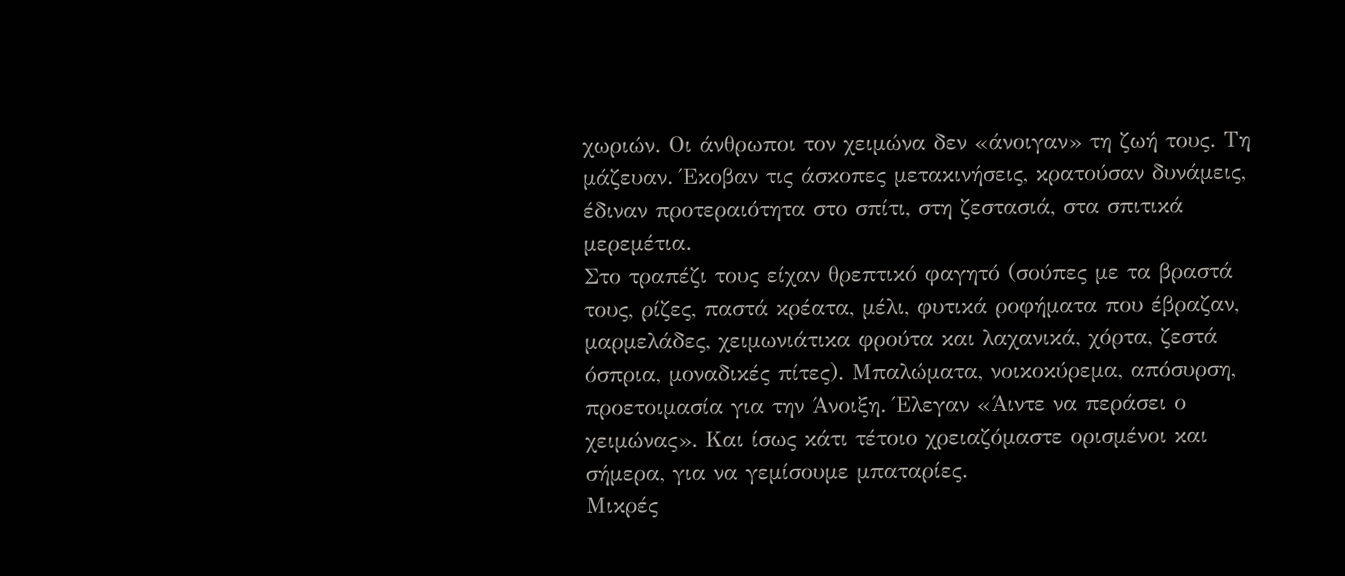χωριών. Οι άνθρωποι τον χειμώνα δεν «άνοιγαν» τη ζωή τους. Τη μάζευαν. Έκοβαν τις άσκοπες μετακινήσεις, κρατούσαν δυνάμεις, έδιναν προτεραιότητα στο σπίτι, στη ζεστασιά, στα σπιτικά μερεμέτια.
Στο τραπέζι τους είχαν θρεπτικό φαγητό (σούπες με τα βραστά τους, ρίζες, παστά κρέατα, μέλι, φυτικά ροφήματα που έβραζαν, μαρμελάδες, χειμωνιάτικα φρούτα και λαχανικά, χόρτα, ζεστά όσπρια, μοναδικές πίτες). Μπαλώματα, νοικοκύρεμα, απόσυρση, προετοιμασία για την Άνοιξη. Έλεγαν «Άιντε να περάσει ο χειμώνας». Και ίσως κάτι τέτοιο χρειαζόμαστε ορισμένοι και σήμερα, για να γεμίσουμε μπαταρίες.
Μικρές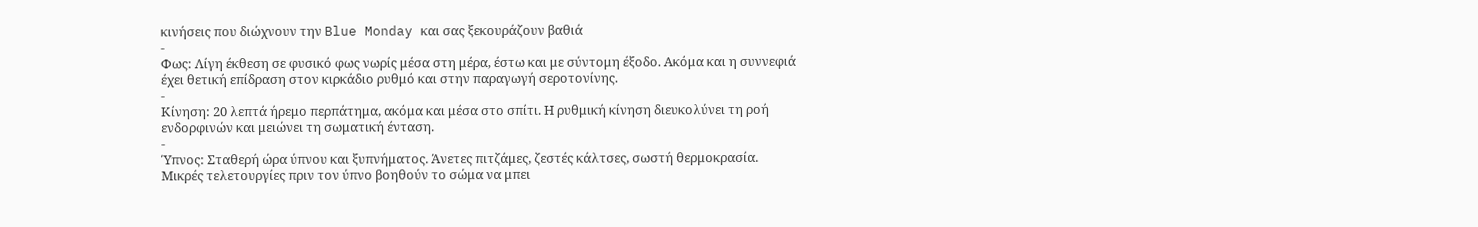κινήσεις που διώχνουν την Blue Monday και σας ξεκουράζουν βαθιά
-
Φως: Λίγη έκθεση σε φυσικό φως νωρίς μέσα στη μέρα, έστω και με σύντομη έξοδο. Ακόμα και η συννεφιά έχει θετική επίδραση στον κιρκάδιο ρυθμό και στην παραγωγή σεροτονίνης.
-
Κίνηση: 20 λεπτά ήρεμο περπάτημα, ακόμα και μέσα στο σπίτι. Η ρυθμική κίνηση διευκολύνει τη ροή ενδορφινών και μειώνει τη σωματική ένταση.
-
Ύπνος: Σταθερή ώρα ύπνου και ξυπνήματος. Άνετες πιτζάμες, ζεστές κάλτσες, σωστή θερμοκρασία. Μικρές τελετουργίες πριν τον ύπνο βοηθούν το σώμα να μπει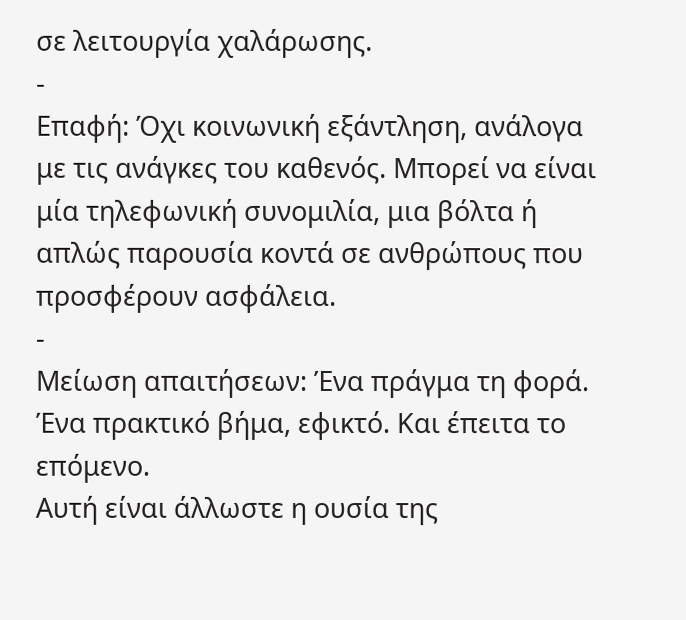σε λειτουργία χαλάρωσης.
-
Επαφή: Όχι κοινωνική εξάντληση, ανάλογα με τις ανάγκες του καθενός. Μπορεί να είναι μία τηλεφωνική συνομιλία, μια βόλτα ή απλώς παρουσία κοντά σε ανθρώπους που προσφέρουν ασφάλεια.
-
Μείωση απαιτήσεων: Ένα πράγμα τη φορά. Ένα πρακτικό βήμα, εφικτό. Και έπειτα το επόμενο.
Αυτή είναι άλλωστε η ουσία της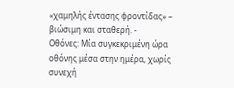«χαμηλής έντασης φροντίδας» – βιώσιμη και σταθερή. -
Οθόνες: Μία συγκεκριμένη ώρα οθόνης μέσα στην ημέρα, χωρίς συνεχή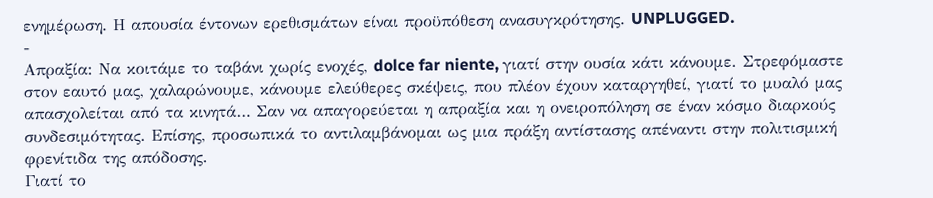ενημέρωση. Η απουσία έντονων ερεθισμάτων είναι προϋπόθεση ανασυγκρότησης. UNPLUGGED.
-
Απραξία: Να κοιτάμε το ταβάνι χωρίς ενοχές, dolce far niente, γιατί στην ουσία κάτι κάνουμε. Στρεφόμαστε στον εαυτό μας, χαλαρώνουμε, κάνουμε ελεύθερες σκέψεις, που πλέον έχουν καταργηθεί, γιατί το μυαλό μας απασχολείται από τα κινητά… Σαν να απαγορεύεται η απραξία και η ονειροπόληση σε έναν κόσμο διαρκούς συνδεσιμότητας. Επίσης, προσωπικά το αντιλαμβάνομαι ως μια πράξη αντίστασης απέναντι στην πολιτισμική φρενίτιδα της απόδοσης.
Γιατί το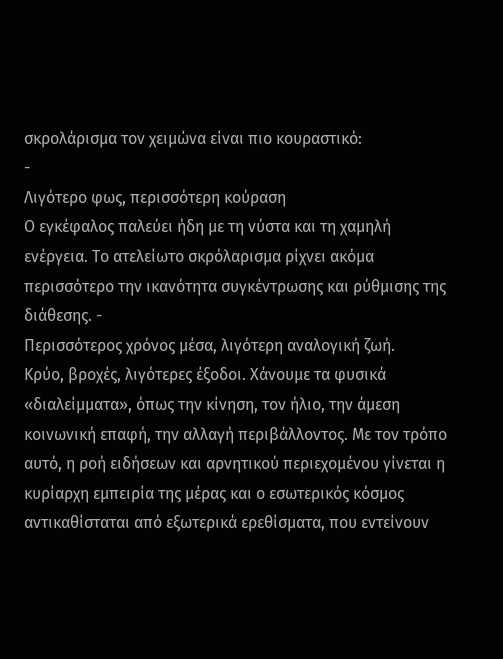σκρολάρισμα τον χειμώνα είναι πιο κουραστικό:
-
Λιγότερο φως, περισσότερη κούραση
Ο εγκέφαλος παλεύει ήδη με τη νύστα και τη χαμηλή ενέργεια. Το ατελείωτο σκρόλαρισμα ρίχνει ακόμα περισσότερο την ικανότητα συγκέντρωσης και ρύθμισης της διάθεσης. -
Περισσότερος χρόνος μέσα, λιγότερη αναλογική ζωή.
Κρύο, βροχές, λιγότερες έξοδοι. Χάνουμε τα φυσικά «διαλείμματα», όπως την κίνηση, τον ήλιο, την άμεση κοινωνική επαφή, την αλλαγή περιβάλλοντος. Με τον τρόπο αυτό, η ροή ειδήσεων και αρνητικού περιεχομένου γίνεται η κυρίαρχη εμπειρία της μέρας και ο εσωτερικός κόσμος αντικαθίσταται από εξωτερικά ερεθίσματα, που εντείνουν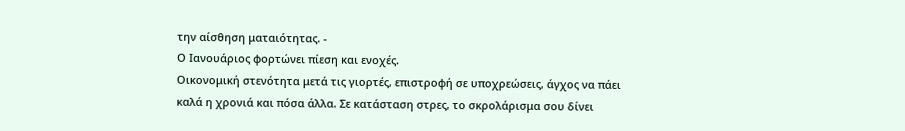την αίσθηση ματαιότητας. -
Ο Ιανουάριος φορτώνει πίεση και ενοχές.
Οικονομική στενότητα μετά τις γιορτές, επιστροφή σε υποχρεώσεις, άγχος να πάει καλά η χρονιά και πόσα άλλα. Σε κατάσταση στρες, το σκρολάρισμα σου δίνει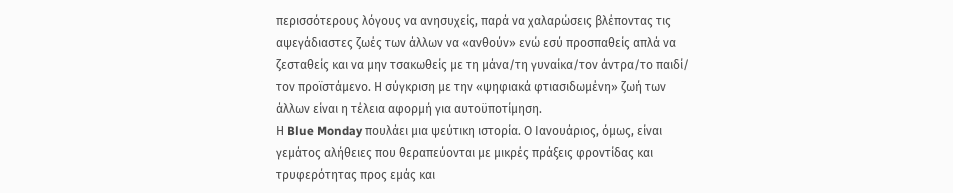περισσότερους λόγους να ανησυχείς, παρά να χαλαρώσεις βλέποντας τις αψεγάδιαστες ζωές των άλλων να «ανθούν» ενώ εσύ προσπαθείς απλά να ζεσταθείς και να μην τσακωθείς με τη μάνα/τη γυναίκα/τον άντρα/το παιδί/ τον προϊστάμενο. Η σύγκριση με την «ψηφιακά φτιασιδωμένη» ζωή των άλλων είναι η τέλεια αφορμή για αυτοϋποτίμηση.
Η Blue Monday πουλάει μια ψεύτικη ιστορία. Ο Ιανουάριος, όμως, είναι γεμάτος αλήθειες που θεραπεύονται με μικρές πράξεις φροντίδας και τρυφερότητας προς εμάς και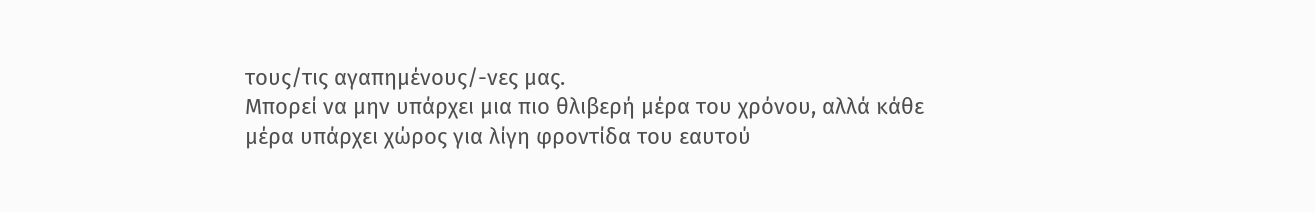τους/τις αγαπημένους/-νες μας.
Μπορεί να μην υπάρχει μια πιο θλιβερή μέρα του χρόνου, αλλά κάθε μέρα υπάρχει χώρος για λίγη φροντίδα του εαυτού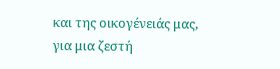και της οικογένειάς μας, για μια ζεστή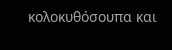κολοκυθόσουπα και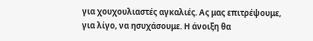για χουχουλιαστές αγκαλιές. Ας μας επιτρέψουμε, για λίγο, να ησυχάσουμε. Η άνοιξη θα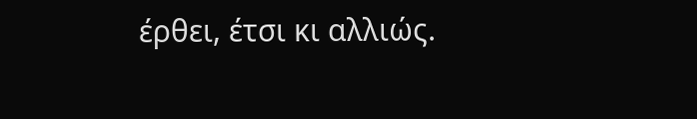έρθει, έτσι κι αλλιώς.